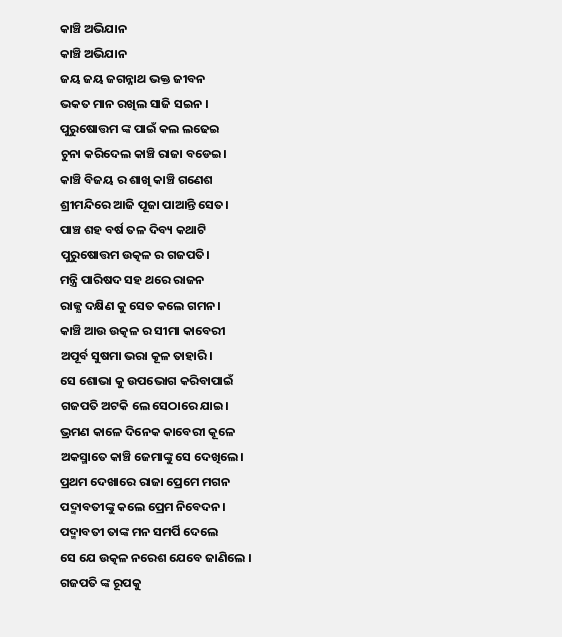କାଞ୍ଚି ଅଭିଯାନ
କାଞ୍ଚି ଅଭିଯାନ
ଜୟ ଜୟ ଜଗନ୍ନାଥ ଭକ୍ତ ଜୀବନ
ଭକତ ମାନ ରଖିଲ ସାଜି ସଇନ ।
ପୁରୁଷୋତ୍ତମ ଙ୍କ ପାଇଁ କଲ ଲଢେଇ
ଚୁନା କରିଦେଲ କାଞ୍ଚି ରାଜା ବଡେଇ।
କାଞ୍ଚି ବିଜୟ ର ଶାଖି କାଞ୍ଚି ଗଣେଶ
ଶ୍ରୀମନ୍ଦିରେ ଆଜି ପୂଜା ପାଆନ୍ତି ସେତ।
ପାଞ୍ଚ ଶହ ବର୍ଷ ତଳ ଦିବ୍ୟ କଥାଟି
ପୁରୁଷୋତ୍ତମ ଉତ୍କଳ ର ଗଜପତି।
ମନ୍ତ୍ରି ପାରିଷଦ ସହ ଥରେ ରାଜନ
ରାଜ୍ଯ ଦକ୍ଷିଣ କୁ ସେତ କଲେ ଗମନ।
କାଞ୍ଚି ଆଉ ଉତ୍କଳ ର ସୀମା କାବେରୀ
ଅପୂର୍ବ ସୁଷମା ଭରା କୂଳ ତାହାରି।
ସେ ଶୋଭା କୁ ଉପଭୋଗ କରିବାପାଇଁ
ଗଜପତି ଅଟକି ଲେ ସେଠାରେ ଯାଇ।
ଭ୍ରମଣ କାଳେ ଦିନେକ କାବେରୀ କୂଳେ
ଅକସ୍ମାତେ କାଞ୍ଚି ଜେମାଙ୍କୁ ସେ ଦେଖିଲେ।
ପ୍ରଥମ ଦେଖାରେ ରାଜା ପ୍ରେମେ ମଗନ
ପଦ୍ମାବତୀଙ୍କୁ କଲେ ପ୍ରେମ ନିବେଦନ।
ପଦ୍ମାବତୀ ତାଙ୍କ ମନ ସମର୍ପି ଦେଲେ
ସେ ଯେ ଉତ୍କଳ ନରେଶ ଯେବେ ଜାଣିଲେ ।
ଗଜପତି ଙ୍କ ରୂପକୁ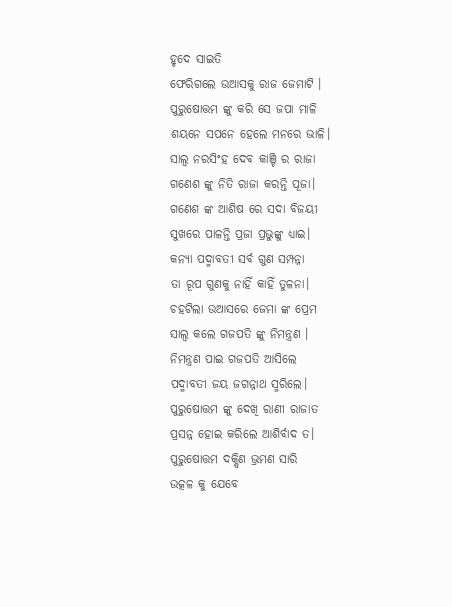ହୃଦେ ସାଇତି
ଫେରିଗଲେ ଉଆସକୁ ରାଜ ଜେମାଟି ।
ପୁରୁଷୋତ୍ତମ ଙ୍କୁ କରି ସେ ଜପା ମାଳି
ଶୟନେ ସପନେ ହେଲେ ମନରେ ଭାଳି।
ସାଲ୍ବ ନରସିଂହ ଦେବ କାଞ୍ଚି ର ରାଜା
ଗଣେଶ ଙ୍କୁ ନିତି ରାଜା କରନ୍ତି ପୂଜା।
ଗଣେଶ ଙ୍କ ଆଶିଷ ରେ ସଦା ବିଜୟୀ
ସୁଖରେ ପାଳନ୍ତି ପ୍ରଜା ପ୍ରଭୁଙ୍କୁ ଧ୍ଯାଇ।
କନ୍ୟା ପଦ୍ମାବତୀ ସର୍ବ ଗୁଣ ସମ୍ପନ୍ନା
ତା ରୂପ ଗୁଣକୁ ନାହିଁ କାହିଁ ତୁଳନା।
ଚହଟିଲା ଉଆସରେ ଜେମା ଙ୍କ ପ୍ରେମ
ସାଲ୍ବ କଲେ ଗଜପତି ଙ୍କୁ ନିମନ୍ତ୍ରଣ ।
ନିମନ୍ତ୍ରଣ ପାଇ ଗଜପତି ଆସିଲେ
ପଦ୍ମାବତୀ ଜୟ ଜଗନ୍ନାଥ ସ୍ମରିଲେ।
ପୁରୁଷୋତ୍ତମ ଙ୍କୁ ଦେଖି ରାଣୀ ରାଜାତ
ପ୍ରସନ୍ନ ହୋଇ କରିଲେ ଆଶିର୍ବାଦ ତ।
ପୁରୁଷୋତ୍ତମ ଦକ୍ଷିଣ ଭ୍ରମଣ ସାରି
ଉତ୍କଳ କୁ ଯେବେ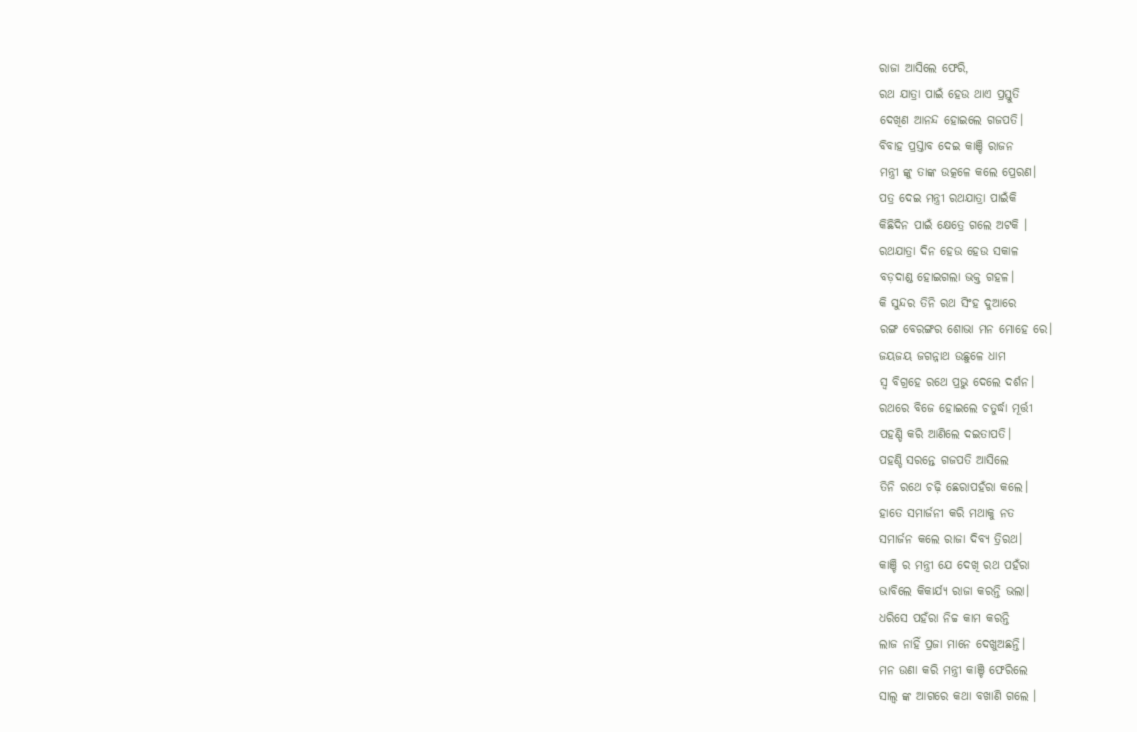ରାଜା ଆସିଲେ ଫେରି,
ରଥ ଯାତ୍ରା ପାଇଁ ହେଉ ଥାଏ ପ୍ରସ୍ତୁତି
ଦେଖିଣ ଆନନ୍ଦ ହୋଇଲେ ଗଜପତି।
ବିବାହ ପ୍ରସ୍ତାବ ଦେଇ କାଞ୍ଚି ରାଜନ
ମନ୍ତ୍ରୀ ଙ୍କୁ ତାଙ୍କ ଉତ୍କଳେ କଲେ ପ୍ରେରଣ।
ପତ୍ର ଦେଇ ମନ୍ତ୍ରୀ ରଥଯାତ୍ରା ପାଇଁକି
କିଛିଦିନ ପାଇଁ କ୍ଷେତ୍ରେ ଗଲେ ଅଟକି ।
ରଥଯାତ୍ରା ଦିନ ହେଉ ହେଉ ସକାଳ
ବଡ଼ଦାଣ୍ଡ ହୋଇଗଲା ଭକ୍ତ ଗହଳ।
କି ସୁନ୍ଦର ତିନି ରଥ ସିଂହ ଦୁଆରେ
ରଙ୍ଗ ବେରଙ୍ଗର ଶୋଭା ମନ ମୋହେ ରେ।
ଜୟଜୟ ଜଗନ୍ନାଥ ଉଛୁଳେ ଧାମ
ସ୍ବ ବିଗ୍ରହେ ରଥେ ପ୍ରଭୁ ଦେଲେ ଦର୍ଶନ।
ରଥରେ ବିଜେ ହୋଇଲେ ଚତୁର୍ଦ୍ଧା ମୂର୍ତ୍ତୀ
ପହଣ୍ଡି କରି ଆଣିଲେ ଦଇତାପତି।
ପହଣ୍ଡି ସରନ୍ତେ ଗଜପତି ଆସିଲେ
ତିନି ରଥେ ଚଢ଼ି ଛେରାପହଁରା କଲେ।
ହାତେ ସମାର୍ଜନୀ କରି ମଥାକୁ ନତ
ସମାର୍ଜନ କଲେ ରାଜା ଦିବ୍ୟ ତ୍ରିରଥ।
କାଞ୍ଚି ର ମନ୍ତ୍ରୀ ଯେ ଦେଖି ରଥ ପହଁରା
ଭାବିଲେ କିକାର୍ଯ୍ଯ ରାଜା କରନ୍ତି ଭଲା।
ଧରିସେ ପହଁରା ନିଚ୍ଚ କାମ କରନ୍ତି
ଲାଜ ନାହିଁ ପ୍ରଜା ମାନେ ଦେଖୁଅଛନ୍ତି।
ମନ ଉଣା କରି ମନ୍ତ୍ରୀ କାଞ୍ଚି ଫେରିଲେ
ସାଲ୍ବ ଙ୍କ ଆଗରେ କଥା ବଖାଣି ଗଲେ ।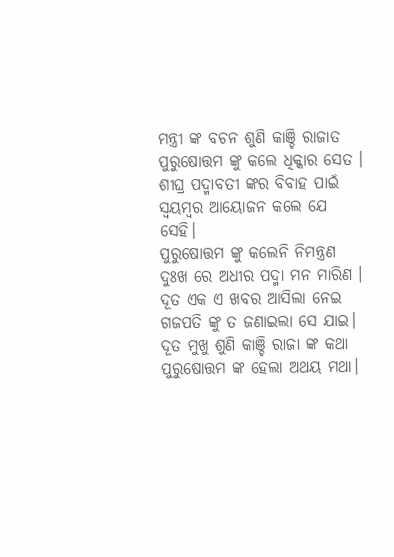ମନ୍ତ୍ରୀ ଙ୍କ ବଚନ ଶୁଣି କାଞ୍ଚି ରାଜାତ
ପୁରୁଷୋତ୍ତମ ଙ୍କୁ କଲେ ଧିକ୍କାର ସେତ ।
ଶୀଘ୍ର ପଦ୍ମାବତୀ ଙ୍କର ବିବାହ ପାଇଁ
ସ୍ଵୟମ୍ବର ଆୟୋଜନ କଲେ ଯେ ସେହି।
ପୁରୁଷୋତ୍ତମ ଙ୍କୁ କଲେନି ନିମନ୍ତ୍ରଣ
ଦୁଃଖ ରେ ଅଧୀର ପଦ୍ମା ମନ ମାରିଣ ।
ଦୂତ ଏକ ଏ ଖବର ଆସିଲା ନେଇ
ଗଜପତି ଙ୍କୁ ତ ଜଣାଇଲା ସେ ଯାଇ।
ଦୂତ ମୁଖୁ ଶୁଣି କାଞ୍ଚି ରାଜା ଙ୍କ କଥା
ପୁରୁଷୋତ୍ତମ ଙ୍କ ହେଲା ଅଥୟ ମଥା।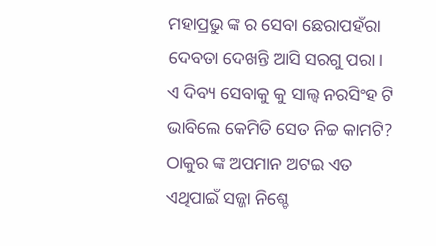ମହାପ୍ରଭୁ ଙ୍କ ର ସେବା ଛେରାପହଁରା
ଦେବତା ଦେଖନ୍ତି ଆସି ସରଗୁ ପରା।
ଏ ଦିବ୍ୟ ସେବାକୁ କୁ ସାଲ୍ବ ନରସିଂହ ଟି
ଭାବିଲେ କେମିତି ସେତ ନିଚ୍ଚ କାମଟି?
ଠାକୁର ଙ୍କ ଅପମାନ ଅଟଇ ଏତ
ଏଥିପାଇଁ ସଜ୍ଜା ନିଶ୍ଚେ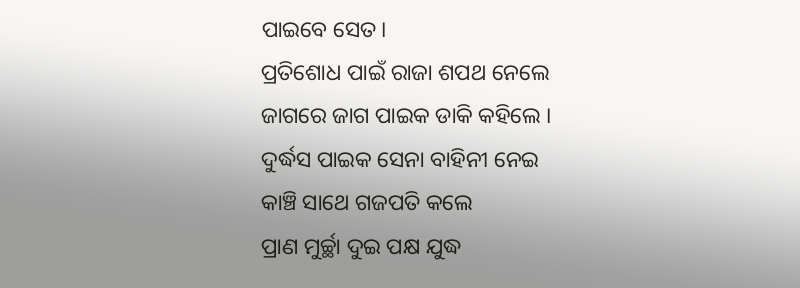ପାଇବେ ସେତ।
ପ୍ରତିଶୋଧ ପାଇଁ ରାଜା ଶପଥ ନେଲେ
ଜାଗରେ ଜାଗ ପାଇକ ଡାକି କହିଲେ ।
ଦୁର୍ଦ୍ଧସ ପାଇକ ସେନା ବାହିନୀ ନେଇ
କାଞ୍ଚି ସାଥେ ଗଜପତି କଲେ
ପ୍ରାଣ ମୁର୍ଚ୍ଛା ଦୁଇ ପକ୍ଷ ଯୁଦ୍ଧ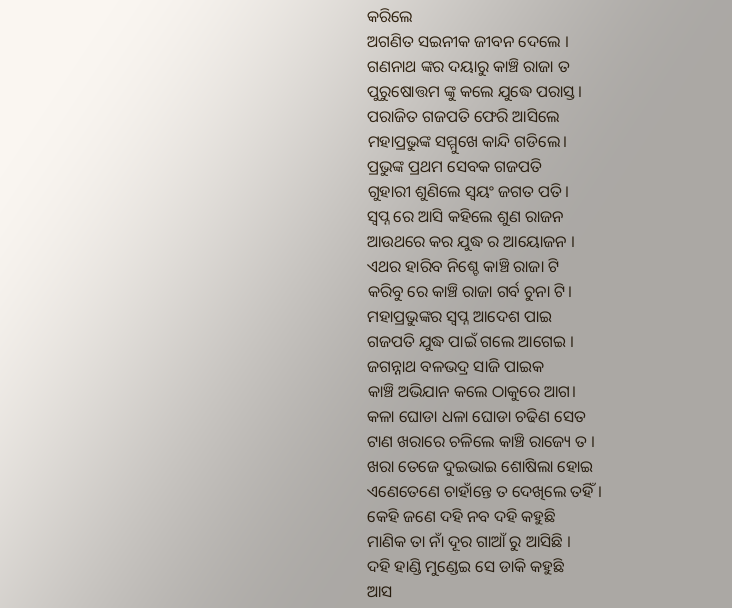କରିଲେ
ଅଗଣିତ ସଇନୀକ ଜୀବନ ଦେଲେ ।
ଗଣନାଥ ଙ୍କର ଦୟାରୁ କାଞ୍ଚି ରାଜା ତ
ପୁରୁଷୋତ୍ତମ ଙ୍କୁ କଲେ ଯୁଦ୍ଧେ ପରାସ୍ତ।
ପରାଜିତ ଗଜପତି ଫେରି ଆସିଲେ
ମହାପ୍ରଭୁଙ୍କ ସମ୍ମୁଖେ କାନ୍ଦି ଗଡିଲେ।
ପ୍ରଭୁଙ୍କ ପ୍ରଥମ ସେବକ ଗଜପତି
ଗୁହାରୀ ଶୁଣିଲେ ସ୍ବୟଂ ଜଗତ ପତି।
ସ୍ବପ୍ନ ରେ ଆସି କହିଲେ ଶୁଣ ରାଜନ
ଆଉଥରେ କର ଯୁଦ୍ଧ ର ଆୟୋଜନ ।
ଏଥର ହାରିବ ନିଶ୍ଚେ କାଞ୍ଚି ରାଜା ଟି
କରିବୁ ରେ କାଞ୍ଚି ରାଜା ଗର୍ବ ଚୁନା ଟି।
ମହାପ୍ରଭୁଙ୍କର ସ୍ବପ୍ନ ଆଦେଶ ପାଇ
ଗଜପତି ଯୁଦ୍ଧ ପାଇଁ ଗଲେ ଆଗେଇ ।
ଜଗନ୍ନାଥ ବଳଭଦ୍ର ସାଜି ପାଇକ
କାଞ୍ଚି ଅଭିଯାନ କଲେ ଠାକୁରେ ଆଗ।
କଳା ଘୋଡା ଧଳା ଘୋଡା ଚଢିଣ ସେତ
ଟାଣ ଖରାରେ ଚଳିଲେ କାଞ୍ଚି ରାଜ୍ୟେ ତ ।
ଖରା ତେଜେ ଦୁଇଭାଇ ଶୋଷିଲା ହୋଇ
ଏଣେତେଣେ ଚାହାଁନ୍ତେ ତ ଦେଖିଲେ ତହିଁ।
କେହି ଜଣେ ଦହି ନବ ଦହି କହୁଛି
ମାଣିକ ତା ନାଁ ଦୂର ଗାଆଁ ରୁ ଆସିଛି ।
ଦହି ହାଣ୍ଡି ମୁଣ୍ଡେଇ ସେ ଡାକି କହୁଛି
ଆସ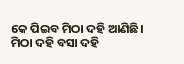କେ ପିଇବ ମିଠା ଦହି ଆଣିଛି।
ମିଠା ଦହି ବସା ଦହି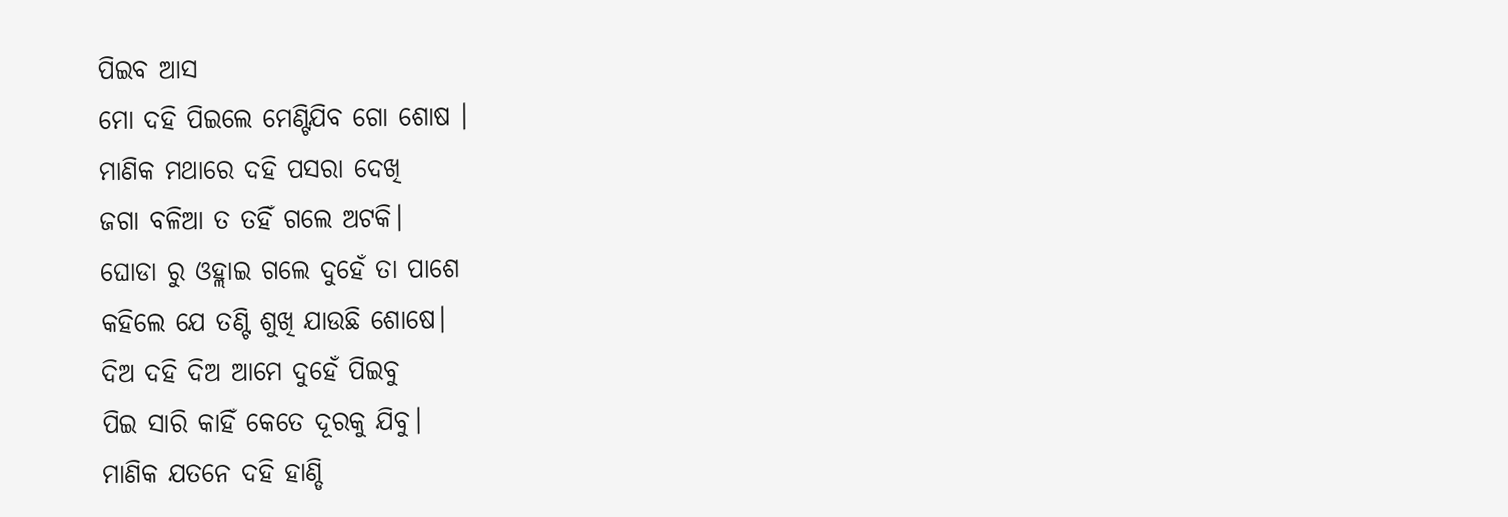ପିଇବ ଆସ
ମୋ ଦହି ପିଇଲେ ମେଣ୍ଟିଯିବ ଗୋ ଶୋଷ ।
ମାଣିକ ମଥାରେ ଦହି ପସରା ଦେଖି
ଜଗା ବଳିଆ ତ ତହିଁ ଗଲେ ଅଟକି।
ଘୋଡା ରୁ ଓହ୍ଲାଇ ଗଲେ ଦୁହେଁ ତା ପାଶେ
କହିଲେ ଯେ ତଣ୍ଟି ଶୁଖି ଯାଉଛି ଶୋଷେ।
ଦିଅ ଦହି ଦିଅ ଆମେ ଦୁହେଁ ପିଇବୁ
ପିଇ ସାରି କାହିଁ କେତେ ଦୂରକୁ ଯିବୁ।
ମାଣିକ ଯତନେ ଦହି ହାଣ୍ଡି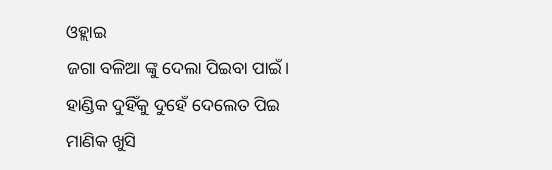ଓହ୍ଲାଇ
ଜଗା ବଳିଆ ଙ୍କୁ ଦେଲା ପିଇବା ପାଇଁ।
ହାଣ୍ଡିକ ଦୁହିଁକୁ ଦୁହେଁ ଦେଲେତ ପିଇ
ମାଣିକ ଖୁସି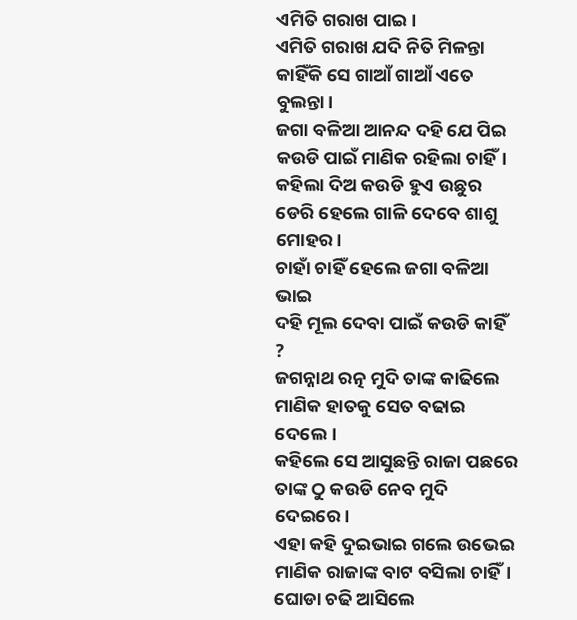ଏମିତି ଗରାଖ ପାଇ।
ଏମିତି ଗରାଖ ଯଦି ନିତି ମିଳନ୍ତା
କାହିଁକି ସେ ଗାଆଁ ଗାଆଁ ଏତେ ବୁଲନ୍ତା।
ଜଗା ବଳିଆ ଆନନ୍ଦ ଦହି ଯେ ପିଇ
କଉଡି ପାଇଁ ମାଣିକ ରହିଲା ଚାହିଁ।
କହିଲା ଦିଅ କଉଡି ହୁଏ ଉଛୁର
ଡେରି ହେଲେ ଗାଳି ଦେବେ ଶାଶୁ ମୋହର।
ଚାହାଁ ଚାହିଁ ହେଲେ ଜଗା ବଳିଆ ଭାଇ
ଦହି ମୂଲ ଦେବା ପାଇଁ କଉଡି କାହିଁ ?
ଜଗନ୍ନାଥ ରତ୍ନ ମୁଦି ତାଙ୍କ କାଢିଲେ
ମାଣିକ ହାତକୁ ସେତ ବଢାଇ ଦେଲେ।
କହିଲେ ସେ ଆସୁଛନ୍ତି ରାଜା ପଛରେ
ତାଙ୍କ ଠୁ କଉଡି ନେବ ମୁଦି ଦେଇରେ।
ଏହା କହି ଦୁଇଭାଇ ଗଲେ ଉଭେଇ
ମାଣିକ ରାଜାଙ୍କ ବାଟ ବସିଲା ଚାହିଁ।
ଘୋଡା ଚଢି ଆସିଲେ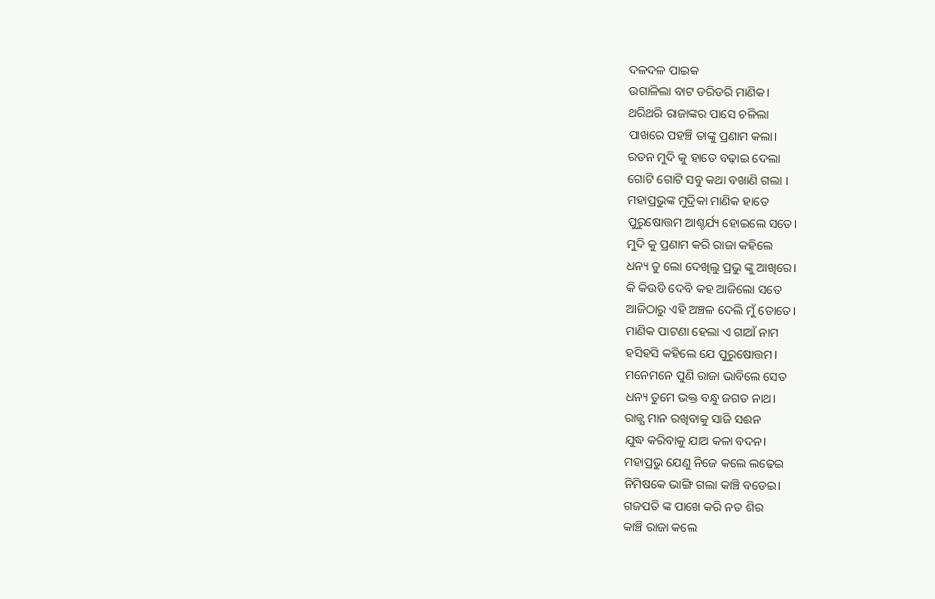ଦଳଦଳ ପାଇକ
ଉଗାଳିଲା ବାଟ ଡରିଡରି ମାଣିକ।
ଥରିଥରି ରାଜାଙ୍କର ପାସେ ଚଳିଲା
ପାଖରେ ପହଞ୍ଚି ତାଙ୍କୁ ପ୍ରଣାମ କଲା।
ରତନ ମୁଦି କୁ ହାତେ ବଢ଼ାଇ ଦେଲା
ଗୋଟି ଗୋଟି ସବୁ କଥା ବଖାଣି ଗଲା ।
ମହାପ୍ରଭୁଙ୍କ ମୁଦ୍ରିକା ମାଣିକ ହାତେ
ପୁରୁଷୋତ୍ତମ ଆଶ୍ଚର୍ଯ୍ୟ ହୋଇଲେ ସତେ।
ମୁଦି କୁ ପ୍ରଣାମ କରି ରାଜା କହିଲେ
ଧନ୍ୟ ତୁ ଲୋ ଦେଖିଲୁ ପ୍ରଭୁ ଙ୍କୁ ଆଖିରେ।
କି କିଉଡି ଦେବି କହ ଆଜିଲୋ ସତେ
ଆଜିଠାରୁ ଏହି ଅଞ୍ଚଳ ଦେଲି ମୁଁ ତୋତେ।
ମାଣିକ ପାଟଣା ହେଲା ଏ ଗାଆଁ ନାମ
ହସିହସି କହିଲେ ଯେ ପୁରୁଷୋତ୍ତମ।
ମନେମନେ ପୁଣି ରାଜା ଭାବିଲେ ସେତ
ଧନ୍ୟ ତୁମେ ଭକ୍ତ ବନ୍ଧୁ ଜଗତ ନାଥ।
ରାଜ୍ଯ ମାନ ରଖିବାକୁ ସାଜି ସଈନ
ଯୁଦ୍ଧ କରିବାକୁ ଯାଅ କଳା ବଦନ।
ମହାପ୍ରଭୁ ଯେଣୁ ନିଜେ କଲେ ଲଢେଇ
ନିମିଷକେ ଭାଙ୍ଗି ଗଲା କାଞ୍ଚି ବଡେଇ।
ଗଜପତି ଙ୍କ ପାଖେ କରି ନତ ଶିର
କାଞ୍ଚି ରାଜା କଲେ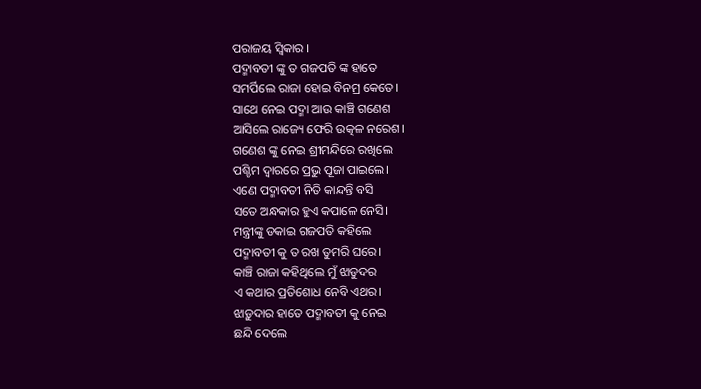ପରାଜୟ ସ୍ବିକାର ।
ପଦ୍ମାବତୀ ଙ୍କୁ ତ ଗଜପତି ଙ୍କ ହାତେ
ସମର୍ପିଲେ ରାଜା ହୋଇ ବିନମ୍ର କେତେ।
ସାଥେ ନେଇ ପଦ୍ମା ଆଉ କାଞ୍ଚି ଗଣେଶ
ଆସିଲେ ରାଜ୍ୟେ ଫେରି ଉତ୍କଳ ନରେଶ।
ଗଣେଶ ଙ୍କୁ ନେଇ ଶ୍ରୀମନ୍ଦିରେ ରଖିଲେ
ପଶ୍ଚିମ ଦ୍ବାରରେ ପ୍ରଭୁ ପୂଜା ପାଇଲେ।
ଏଣେ ପଦ୍ମାବତୀ ନିତି କାନ୍ଦନ୍ତି ବସି
ସତେ ଅନ୍ଧକାର ହୁଏ କପାଳେ ନେସି।
ମନ୍ତ୍ରୀଙ୍କୁ ଡକାଇ ଗଜପତି କହିଲେ
ପଦ୍ମାବତୀ କୁ ତ ରଖ ତୁମରି ଘରେ।
କାଞ୍ଚି ରାଜା କହିଥିଲେ ମୁଁ ଝାଡୁଦର
ଏ କଥାର ପ୍ରତିଶୋଧ ନେବି ଏଥର।
ଝାଡ଼ୁଦାର ହାତେ ପଦ୍ମାବତୀ କୁ ନେଇ
ଛନ୍ଦି ଦେଲେ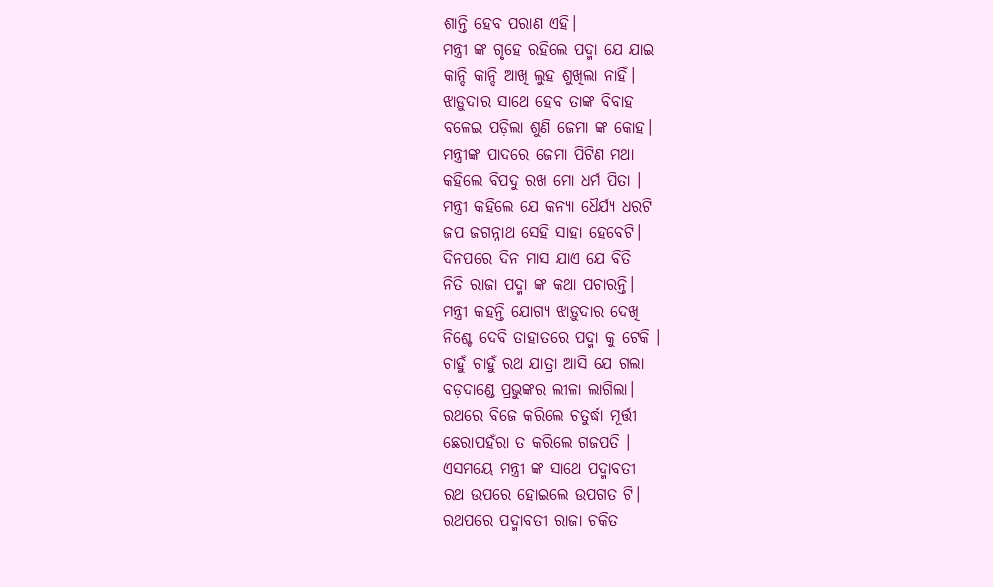ଶାନ୍ତି ହେବ ପରାଣ ଏହି।
ମନ୍ତ୍ରୀ ଙ୍କ ଗୃହେ ରହିଲେ ପଦ୍ମା ଯେ ଯାଇ
କାନ୍ଦି କାନ୍ଦି ଆଖି ଲୁହ ଶୁଖିଲା ନାହିଁ।
ଝାଡ଼ୁଦାର ସାଥେ ହେବ ତାଙ୍କ ବିବାହ
ବଳେଇ ପଡ଼ିଲା ଶୁଣି ଜେମା ଙ୍କ କୋହ।
ମନ୍ତ୍ରୀଙ୍କ ପାଦରେ ଜେମା ପିଟିଣ ମଥା
କହିଲେ ବିପଦୁ ରଖ ମୋ ଧର୍ମ ପିତା ।
ମନ୍ତ୍ରୀ କହିଲେ ଯେ କନ୍ୟା ଧୈର୍ଯ୍ୟ ଧରଟି
ଜପ ଜଗନ୍ନାଥ ସେହି ସାହା ହେବେଟି।
ଦିନପରେ ଦିନ ମାସ ଯାଏ ଯେ ବିତି
ନିତି ରାଜା ପଦ୍ମା ଙ୍କ କଥା ପଚାରନ୍ତି।
ମନ୍ତ୍ରୀ କହନ୍ତି ଯୋଗ୍ୟ ଝାଡ଼ୁଦାର ଦେଖି
ନିଶ୍ଚେ ଦେବି ତାହାତରେ ପଦ୍ମା କୁ ଟେକି ।
ଚାହୁଁ ଚାହୁଁ ରଥ ଯାତ୍ରା ଆସି ଯେ ଗଲା
ବଡ଼ଦାଣ୍ଡେ ପ୍ରଭୁଙ୍କର ଲୀଳା ଲାଗିଲା।
ରଥରେ ବିଜେ କରିଲେ ଚତୁର୍ଦ୍ଧା ମୂର୍ତ୍ତୀ
ଛେରାପହଁରା ତ କରିଲେ ଗଜପତି ।
ଏସମୟେ ମନ୍ତ୍ରୀ ଙ୍କ ସାଥେ ପଦ୍ମାବତୀ
ରଥ ଉପରେ ହୋଇଲେ ଉପଗତ ଟି।
ରଥପରେ ପଦ୍ମାବତୀ ରାଜା ଚକିତ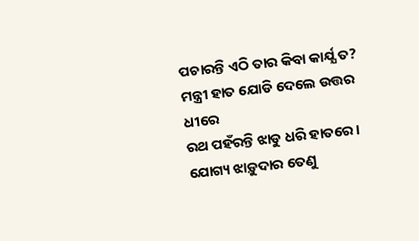ପଚାରନ୍ତି ଏଠି ତାର କିବା କାର୍ଯ୍ଯ ତ?
ମନ୍ତ୍ରୀ ହାତ ଯୋଡି ଦେଲେ ଉତ୍ତର ଧୀରେ
ରଥ ପହଁରନ୍ତି ଝାଡୁ ଧରି ହାତରେ।
ଯୋଗ୍ୟ ଝାଡ଼ୁଦାର ତେଣୁ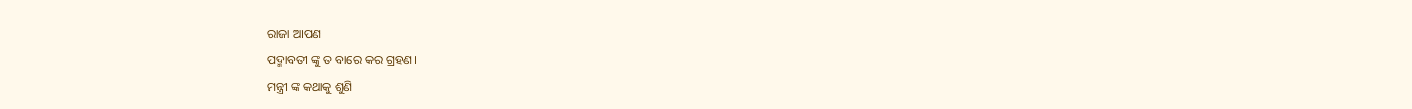ରାଜା ଆପଣ
ପଦ୍ମାବତୀ ଙ୍କୁ ତ ବାରେ କର ଗ୍ରହଣ।
ମନ୍ତ୍ରୀ ଙ୍କ କଥାକୁ ଶୁଣି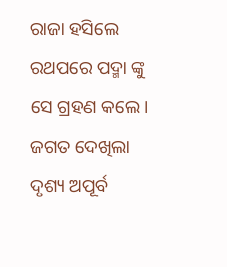ରାଜା ହସିଲେ
ରଥପରେ ପଦ୍ମା ଙ୍କୁ ସେ ଗ୍ରହଣ କଲେ।
ଜଗତ ଦେଖିଲା ଦୃଶ୍ୟ ଅପୂର୍ବ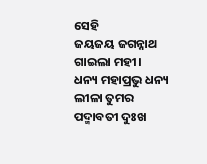ସେହି
ଜୟଜୟ ଜଗନ୍ନାଥ ଗାଇଲା ମହୀ।
ଧନ୍ୟ ମହାପ୍ରଭୁ ଧନ୍ୟ ଲୀଳା ତୁମର
ପଦ୍ମାବତୀ ଦୁଃଖ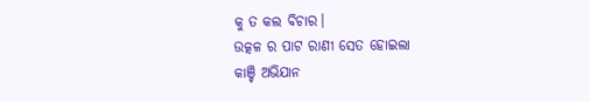କୁ ତ କଲ ବିଚାର।
ଉତ୍କଳ ର ପାଟ ରାଣୀ ସେତ ହୋଇଲା
କାଞ୍ଚି ଅଭିଯାନ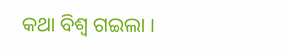କଥା ବିଶ୍ବ ଗଇଲା ।